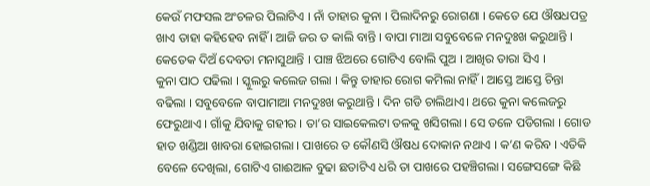କେଉଁ ମଫସଲ ଅଂଚଳର ପିଲାଟିଏ । ନାଁ ତାହାର କୁନା । ପିଲାଦିନରୁ ରୋଗଣା । କେତେ ଯେ ଔଷଧପତ୍ର ଖାଏ ତାହା କହିହେବ ନାହିଁ । ଆଜି ଜର ତ କାଲି ବାନ୍ତି । ବାପା ମାଆ ସବୁବେଳେ ମନଦୁଃଖ କରୁଥାନ୍ତି । କେତେକ ଦିଅଁ ଦେବତା ମନାସୁଥାନ୍ତି । ପାଞ୍ଚ ଝିଅରେ ଗୋଟିଏ ବୋଲି ପୁଅ । ଆଖିର ତାରା ସିଏ ।
କୁନା ପାଠ ପଢିଲା । ସ୍କୁଲରୁ କଲେଜ ଗଲା । କିନ୍ତୁ ତାହାର ରୋଗ କମିଲା ନାହିଁ । ଆସ୍ତେ ଆସ୍ତେ ଚିନ୍ତା ବଢିଲା । ସବୁବେଳେ ବାପାମାଆ ମନଦୁଃଖ କରୁଥାନ୍ତି । ଦିନ ଗଡି ଚାଲିଥାଏ। ଥରେ କୁନା କଲେଜରୁ ଫେରୁଥାଏ । ଗାଁକୁ ଯିବାକୁ ଗହୀର । ତା’ର ସାଇକେଲଟା ତଳକୁ ଖସିଗଲା । ସେ ତଳେ ପଡିଗଲା । ଗୋଡ ହାତ ଖଣ୍ଡିଆ ଖାବରା ହୋଇଗଲା । ପାଖରେ ତ କୌଣସି ଔଷଧ ଦୋକାନ ନଥାଏ । କ’ଣ କରିବ । ଏତିକି ବେଳେ ଦେଖିଲା, ଗୋଟିଏ ଗାଈଆଳ ବୁଢା ଛତାଟିଏ ଧରି ତା ପାଖରେ ପହଞ୍ଚିଗଲା । ସଙ୍ଗେସଙ୍ଗେ କିଛି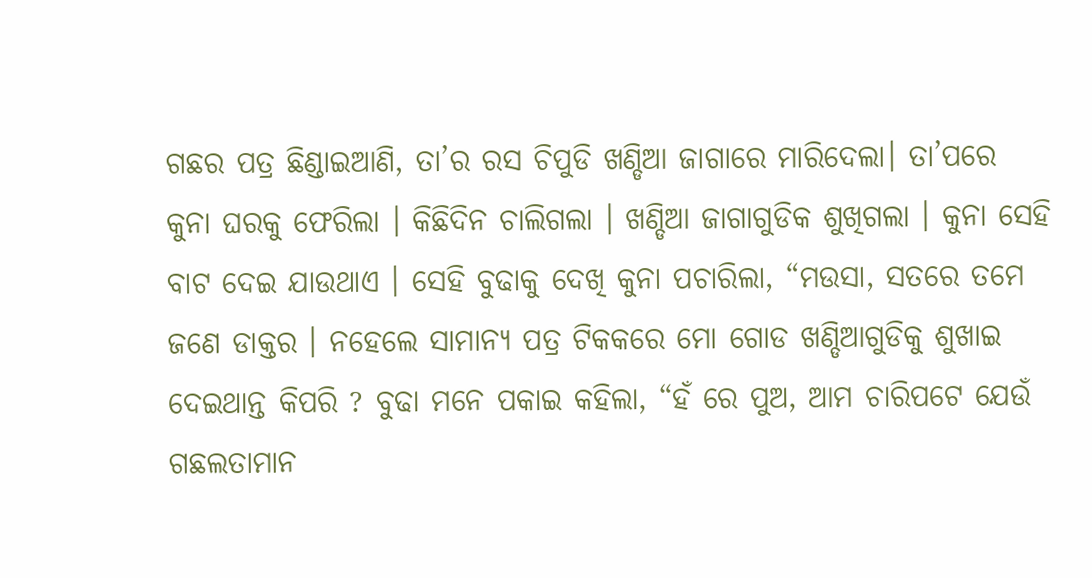ଗଛର ପତ୍ର ଛିଣ୍ଡାଇଆଣି, ତା’ର ରସ ଚିପୁଡି ଖଣ୍ଡିଆ ଜାଗାରେ ମାରିଦେଲା। ତା’ପରେ କୁନା ଘରକୁ ଫେରିଲା । କିଛିଦିନ ଚାଲିଗଲା । ଖଣ୍ଡିଆ ଜାଗାଗୁଡିକ ଶୁଖିଗଲା । କୁନା ସେହି ବାଟ ଦେଇ ଯାଉଥାଏ । ସେହି ବୁଢାକୁ ଦେଖି କୁନା ପଚାରିଲା, “ମଉସା, ସତରେ ତମେ ଜଣେ ଡାକ୍ତର । ନହେଲେ ସାମାନ୍ୟ ପତ୍ର ଟିକକରେ ମୋ ଗୋଡ ଖଣ୍ଡିଆଗୁଡିକୁ ଶୁଖାଇ ଦେଇଥାନ୍ତ କିପରି ? ବୁଢା ମନେ ପକାଇ କହିଲା, “ହଁ ରେ ପୁଅ, ଆମ ଚାରିପଟେ ଯେଉଁ ଗଛଲତାମାନ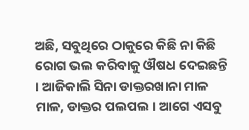ଅଛି, ସବୁଥିରେ ଠାକୁରେ କିଛି ନା କିଛି ରୋଗ ଭଲ କରିବାକୁ ଔଷଧ ଦେଇଛନ୍ତି । ଆଜିକାଲି ସିନା ଡାକ୍ତରଖାନା ମାଳ ମାଳ, ଡାକ୍ତର ପଲପଲ । ଆଗେ ଏସବୁ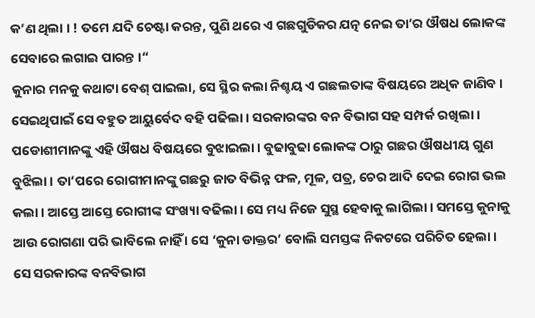କ’ଣ ଥିଲା । ! ତମେ ଯଦି ଚେଷ୍ଟା କରନ୍ତ, ପୁଣି ଥରେ ଏ ଗଛଗୁଡିକର ଯତ୍ନ ନେଇ ତା’ର ଔଷଧ ଲୋକଙ୍କ ସେବାରେ ଲଗାଇ ପାରନ୍ତ ।“
କୁନାର ମନକୁ କଥାଟା ବେଶ୍ ପାଇଲା, ସେ ସ୍ଥିର କଲା ନିଶ୍ଚୟ ଏ ଗଛଲତାଙ୍କ ବିଷୟରେ ଅଧିକ ଜାଣିବ । ସେଇଥିପାଇଁ ସେ ବହୁତ ଆୟୁର୍ବେଦ ବହି ପଢିଲା । ସରକାରଙ୍କର ବନ ବିଭାଗ ସହ ସମ୍ପର୍କ ରଖିଲା । ପଡୋଶୀମାନଙ୍କୁ ଏହି ଔଷଧ ବିଷୟରେ ବୁଝାଇଲା । ବୁଢାବୁଢା ଲୋକଙ୍କ ଠାରୁ ଗଛର ଔଷଧୀୟ ଗୁଣ ବୁଝିଲା । ତା’ପରେ ରୋଗୀମାନଙ୍କୁ ଗଛରୁ ଜାତ ବିଭିନ୍ନ ଫଳ, ମୂଳ, ପତ୍ର, ଚେର ଆଦି ଦେଇ ରୋଗ ଭଲ କଲା । ଆସ୍ତେ ଆସ୍ତେ ରୋଗୀଙ୍କ ସଂଖ୍ୟା ବଢିଲା । ସେ ମଧ୍ୟ ନିଜେ ସୁସ୍ଥ ହେବାକୁ ଲାଗିଲା । ସମସ୍ତେ କୁନାକୁ ଆଉ ରୋଗଣା ପରି ଭାବିଲେ ନାହିଁ । ସେ ‘କୁନା ଡାକ୍ତର’ ବୋଲି ସମସ୍ତଙ୍କ ନିକଟରେ ପରିଚିତ ହେଲା ।
ସେ ସରକାରଙ୍କ ବନବିଭାଗ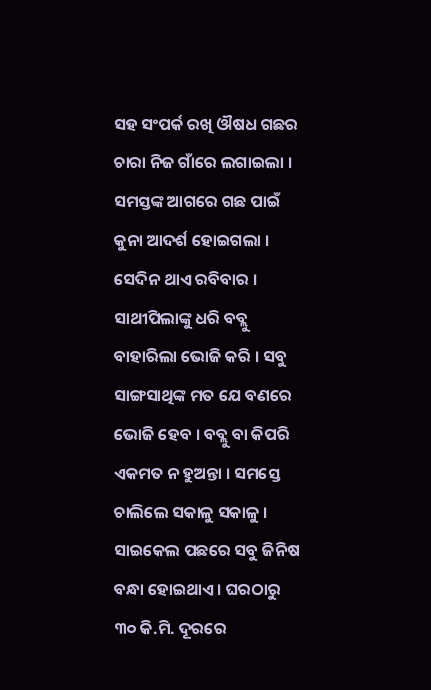ସହ ସଂପର୍କ ରଖି ଔଷଧ ଗଛର ଚାରା ନିଜ ଗାଁରେ ଲଗାଇଲା । ସମସ୍ତଙ୍କ ଆଗରେ ଗଛ ପାଇଁ କୁନା ଆଦର୍ଶ ହୋଇଗଲା ।
ସେଦିନ ଥାଏ ରବିବାର । ସାଥୀପିଲାଙ୍କୁ ଧରି ବବ୍ଲୁ ବାହାରିଲା ଭୋଜି କରି । ସବୁ ସାଙ୍ଗସାଥିଙ୍କ ମତ ଯେ ବଣରେ ଭୋଜି ହେବ । ବବ୍ଲୁ ବା କିପରି ଏକମତ ନ ହୁଅନ୍ତା । ସମସ୍ତେ ଚାଲିଲେ ସକାଳୁ ସକାଳୁ । ସାଇକେଲ ପଛରେ ସବୁ ଜିନିଷ ବନ୍ଧା ହୋଇଥାଏ । ଘରଠାରୁ ୩୦ କି.ମି. ଦୂରରେ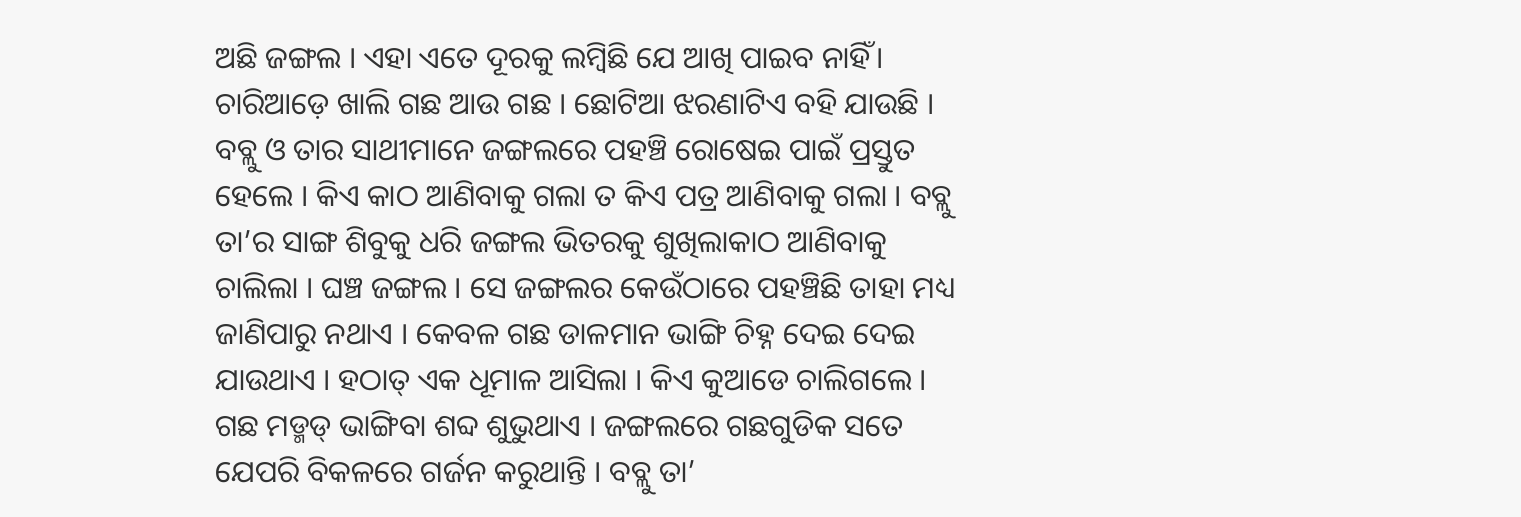ଅଛି ଜଙ୍ଗଲ । ଏହା ଏତେ ଦୂରକୁ ଲମ୍ବିଛି ଯେ ଆଖି ପାଇବ ନାହିଁ। ଚାରିଆଡ଼େ ଖାଲି ଗଛ ଆଉ ଗଛ । ଛୋଟିଆ ଝରଣାଟିଏ ବହି ଯାଉଛି । ବବ୍ଲୁ ଓ ତାର ସାଥୀମାନେ ଜଙ୍ଗଲରେ ପହଞ୍ଚି ରୋଷେଇ ପାଇଁ ପ୍ରସ୍ତୁତ ହେଲେ । କିଏ କାଠ ଆଣିବାକୁ ଗଲା ତ କିଏ ପତ୍ର ଆଣିବାକୁ ଗଲା । ବବ୍ଲୁ ତା’ର ସାଙ୍ଗ ଶିବୁକୁ ଧରି ଜଙ୍ଗଲ ଭିତରକୁ ଶୁଖିଲାକାଠ ଆଣିବାକୁ ଚାଲିଲା । ଘଞ୍ଚ ଜଙ୍ଗଲ । ସେ ଜଙ୍ଗଲର କେଉଁଠାରେ ପହଞ୍ଚିଛି ତାହା ମଧ୍ୟ ଜାଣିପାରୁ ନଥାଏ । କେବଳ ଗଛ ଡାଳମାନ ଭାଙ୍ଗି ଚିହ୍ନ ଦେଇ ଦେଇ ଯାଉଥାଏ । ହଠାତ୍ ଏକ ଧୂମାଳ ଆସିଲା । କିଏ କୁଆଡେ ଚାଲିଗଲେ । ଗଛ ମଡ୍ମଡ୍ ଭାଙ୍ଗିବା ଶବ୍ଦ ଶୁଭୁଥାଏ । ଜଙ୍ଗଲରେ ଗଛଗୁଡିକ ସତେ ଯେପରି ବିକଳରେ ଗର୍ଜନ କରୁଥାନ୍ତି । ବବ୍ଲୁ ତା’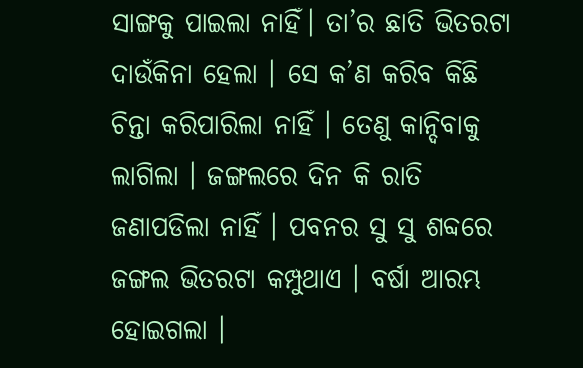ସାଙ୍ଗକୁ ପାଇଲା ନାହିଁ। ତା’ର ଛାତି ଭିତରଟା ଦାଉଁକିନା ହେଲା । ସେ କ’ଣ କରିବ କିଛି ଚିନ୍ତା କରିପାରିଲା ନାହିଁ । ତେଣୁ କାନ୍ଦିବାକୁ ଲାଗିଲା । ଜଙ୍ଗଲରେ ଦିନ କି ରାତି ଜଣାପଡିଲା ନାହିଁ । ପବନର ସୁ ସୁ ଶବ୍ଦରେ ଜଙ୍ଗଲ ଭିତରଟା କମ୍ପୁଥାଏ । ବର୍ଷା ଆରମ୍ଭ ହୋଇଗଲା ।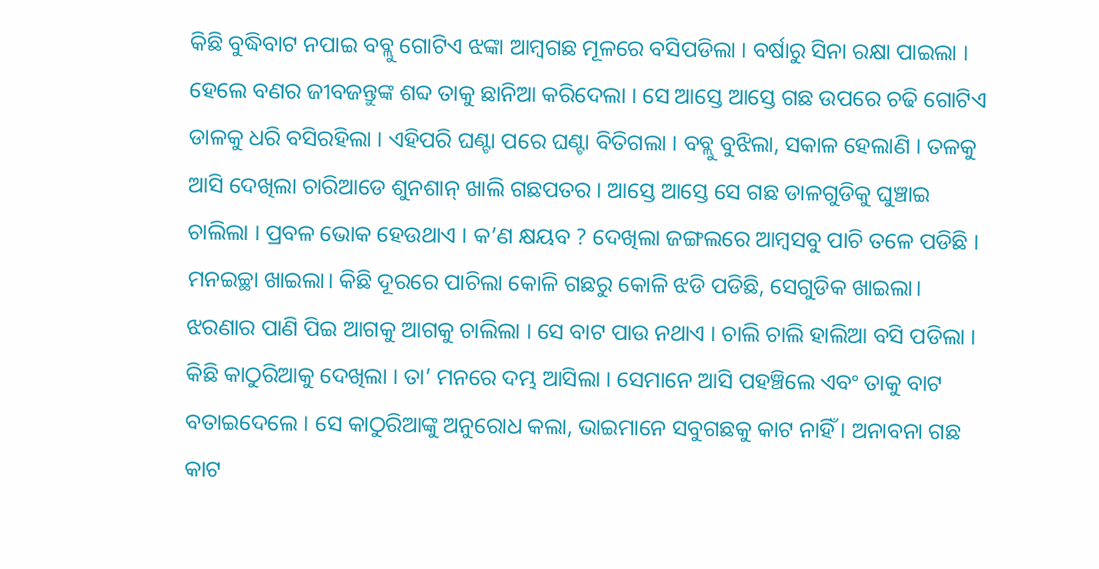କିଛି ବୁଦ୍ଧିବାଟ ନପାଇ ବବ୍ଲୁ ଗୋଟିଏ ଝଙ୍କା ଆମ୍ବଗଛ ମୂଳରେ ବସିପଡିଲା । ବର୍ଷାରୁ ସିନା ରକ୍ଷା ପାଇଲା । ହେଲେ ବଣର ଜୀବଜନ୍ତୁଙ୍କ ଶବ୍ଦ ତାକୁ ଛାନିଆ କରିଦେଲା । ସେ ଆସ୍ତେ ଆସ୍ତେ ଗଛ ଉପରେ ଚଢି ଗୋଟିଏ ଡାଳକୁ ଧରି ବସିରହିଲା । ଏହିପରି ଘଣ୍ଟା ପରେ ଘଣ୍ଟା ବିତିଗଲା । ବବ୍ଲୁ ବୁଝିଲା, ସକାଳ ହେଲାଣି । ତଳକୁ ଆସି ଦେଖିଲା ଚାରିଆଡେ ଶୁନଶାନ୍ ଖାଲି ଗଛପତର । ଆସ୍ତେ ଆସ୍ତେ ସେ ଗଛ ଡାଳଗୁଡିକୁ ଘୁଞ୍ଚାଇ ଚାଲିଲା । ପ୍ରବଳ ଭୋକ ହେଉଥାଏ । କ’ଣ କ୍ଷୟବ ? ଦେଖିଲା ଜଙ୍ଗଲରେ ଆମ୍ବସବୁ ପାଚି ତଳେ ପଡିଛି । ମନଇଚ୍ଛା ଖାଇଲା। କିଛି ଦୂରରେ ପାଚିଲା କୋଳି ଗଛରୁ କୋଳି ଝଡି ପଡିଛି, ସେଗୁଡିକ ଖାଇଲା। ଝରଣାର ପାଣି ପିଇ ଆଗକୁ ଆଗକୁ ଚାଲିଲା । ସେ ବାଟ ପାଉ ନଥାଏ । ଚାଲି ଚାଲି ହାଲିଆ ବସି ପଡିଲା । କିଛି କାଠୁରିଆକୁ ଦେଖିଲା । ତା’ ମନରେ ଦମ୍ଭ ଆସିଲା । ସେମାନେ ଆସି ପହଞ୍ଚିଲେ ଏବଂ ତାକୁ ବାଟ ବତାଇଦେଲେ । ସେ କାଠୁରିଆଙ୍କୁ ଅନୁରୋଧ କଲା, ଭାଇମାନେ ସବୁଗଛକୁ କାଟ ନାହିଁ । ଅନାବନା ଗଛ କାଟ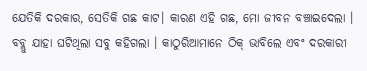ଯେତିକି ଦରକାର, ସେତିକି ଗଛ କାଟ। କାରଣ ଏହି ଗଛ, ମୋ ଜୀବନ ବଞ୍ଚାଇଦେଲା । ବବ୍ଲୁ ଯାହା ଘଟିଥିଲା ସବୁ କହିଗଲା । କାଠୁରିଆମାନେ ଠିକ୍ ଭାବିଲେ ଏବଂ ଦରକାରୀ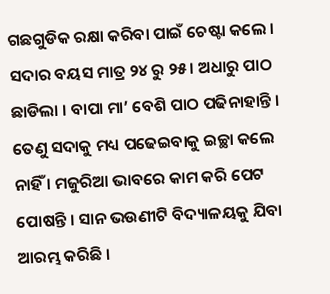ଗଛଗୁଡିକ ରକ୍ଷା କରିବା ପାଇଁ ଚେଷ୍ଟା କଲେ ।
ସଦାର ବୟସ ମାତ୍ର ୨୪ ରୁ ୨୫। ଅଧାରୁ ପାଠ ଛାଡିଲା । ବାପା ମା’ ବେଶି ପାଠ ପଢିନାହାନ୍ତି । ତେଣୁ ସଦାକୁ ମଧ୍ୟ ପଢେଇବାକୁ ଇଚ୍ଛା କଲେ ନାହିଁ । ମଜୁରିଆ ଭାବରେ କାମ କରି ପେଟ ପୋଷନ୍ତି । ସାନ ଭଉଣୀଟି ବିଦ୍ୟାଳୟକୁ ଯିବା ଆରମ୍ଭ କରିଛି ।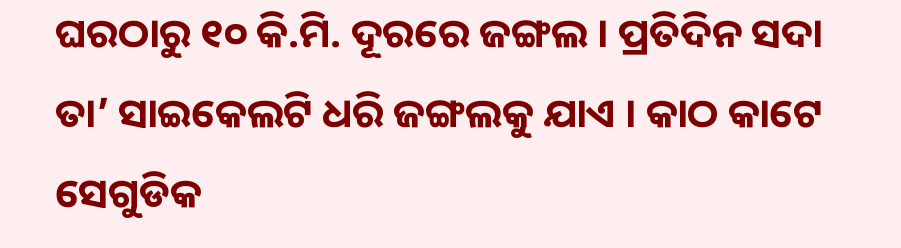ଘରଠାରୁ ୧୦ କି.ମି. ଦୂରରେ ଜଙ୍ଗଲ । ପ୍ରତିଦିନ ସଦା ତା’ ସାଇକେଲଟି ଧରି ଜଙ୍ଗଲକୁ ଯାଏ । କାଠ କାଟେ ସେଗୁଡିକ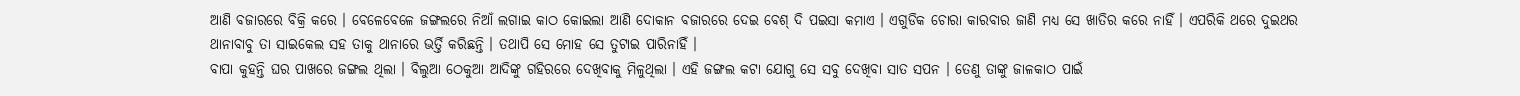ଆଣି ବଜାରରେ ବିକ୍ରି କରେ । ବେଳେବେଳେ ଜଙ୍ଗଲରେ ନିଆଁ ଲଗାଇ କାଠ କୋଇଲା ଆଣି ଦୋକାନ ବଜାରରେ ଦେଇ ବେଶ୍ ଦି ପଇସା କମାଏ । ଏଗୁଡିକ ଚୋରା କାରବାର ଜାଣି ମଧ୍ୟ ସେ ଖାତିର କରେ ନାହିଁ । ଏପରିକି ଥରେ ଦୁଇଥର ଥାନାବାବୁ ତା ସାଇକେଲ ସହ ତାକୁ ଥାନାରେ ଭର୍ତ୍ତି କରିଛନ୍ତି । ତଥାପି ସେ ମୋହ ସେ ତୁଟାଇ ପାରିନାହିଁ ।
ବାପା କୁହନ୍ତି ଘର ପାଖରେ ଜଙ୍ଗଲ ଥିଲା । ବିଲୁଆ ଠେକୁଆ ଆଦିଙ୍କୁ ଗହିରରେ ଦେଖିବାକୁ ମିଳୁଥିଲା । ଏହି ଜଙ୍ଗଲ କଟା ଯୋଗୁ ସେ ସବୁ ଦେଖିବା ସାତ ସପନ । ତେଣୁ ତାଙ୍କୁ ଜାଳକାଠ ପାଇଁ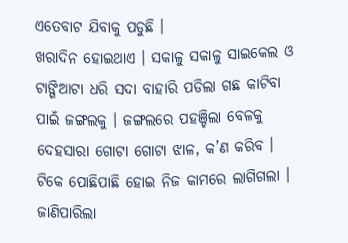ଏତେବାଟ ଯିବାକୁ ପଡୁଛି ।
ଖରାଦିନ ହୋଇଥାଏ । ସକାଳୁ ସକାଳୁ ସାଇକେଲ ଓ ଟାଙ୍ଗିଆଟା ଧରି ସଦା ବାହାରି ପଡିଲା ଗଛ କାଟିବା ପାଇଁ ଜଙ୍ଗଲକୁ । ଜଙ୍ଗଲରେ ପହଞ୍ଚିଲା ବେଳକୁ ଦେହସାରା ଗୋଟା ଗୋଟା ଝାଳ, କ’ଣ କରିବ । ଟିକେ ପୋଛିପାଛି ହୋଇ ନିଜ କାମରେ ଲାଗିଗଲା । ଜାଣିପାରିଲା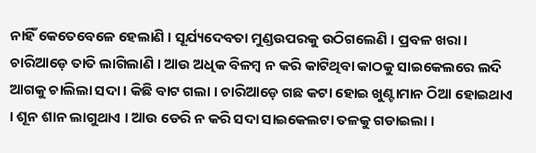ନାହିଁ କେତେବେଳେ ହେଲାଣି । ସୂର୍ଯ୍ୟଦେବତା ମୁଣ୍ଡଉପରକୁ ଉଠିଗଲେଣି । ପ୍ରବଳ ଖରା। ଚାରିଆଡ଼େ ତାତି ଲାଗିଲାଣି । ଆଉ ଅଧିକ ବିଳମ୍ବ ନ କରି କାଟିଥିବା କାଠକୁ ସାଇକେଲରେ ଲଦି ଆଗକୁ ଚାଲିଲା ସଦା । କିଛି ବାଟ ଗଲା । ଚାରିଆଡ଼େ ଗଛ କଟା ହୋଇ ଖୁଣ୍ଟାମାନ ଠିଆ ହୋଇଥାଏ । ଶୂନ ଶାନ ଲାଗୁଥାଏ । ଆଉ ଡେରି ନ କରି ସଦା ସାଇକେଲଟା ତଳକୁ ଗଡାଇଲା ।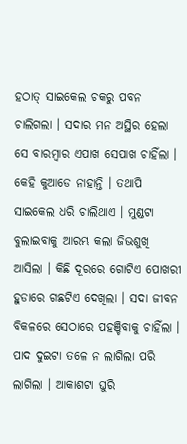ହଠାତ୍ ସାଇକେଲ ଚକରୁ ପବନ ଚାଲିଗଲା । ସଦାର ମନ ଅସ୍ଥିର ହେଲା ସେ ବାରମ୍ବାର ଏପାଖ ସେପାଖ ଚାହିଁଲା । କେହି କୁଆଡେ ନାହାନ୍ତି । ତଥାପି ସାଇକେଲ ଧରି ଚାଲିଥାଏ । ମୁଣ୍ଡଟା ବୁଲାଇବାକୁ ଆରମ୍ଭ କଲା ଜିଭଶୁଖି ଆସିଲା । କିଛି ଦୂରରେ ଗୋଟିଏ ପୋଖରୀ ହୁଡାରେ ଗଛଟିଏ ଦେଖିଲା । ସଦା ଜୀବନ ବିକଳରେ ସେଠାରେ ପହଞ୍ଚିବାକୁ ଚାହିଁଲା । ପାଦ ଦୁଇଟା ତଳେ ନ ଲାଗିଲା ପରି ଲାଗିଲା । ଆକାଶଟା ଘୁରି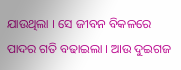ଯାଉଥିଲା । ସେ ଜୀବନ ବିକଳରେ ପାଦର ଗତି ବଢାଇଲା । ଆଉ ଦୁଇଗଜ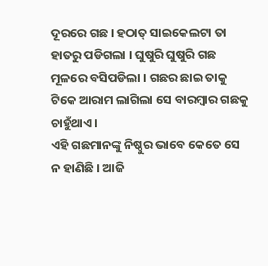ଦୂରରେ ଗଛ । ହଠାତ୍ ସାଇକେଲଟା ତା ହାତରୁ ପଡିଗଲା । ଘୁଷୁରି ଘୁଷୁରି ଗଛ ମୂଳରେ ବସିପଡିଲା । ଗଛର ଛାଇ ତାକୁ ଟିକେ ଆରାମ ଲାଗିଲା ସେ ବାରମ୍ବାର ଗଛକୁ ଚାହୁଁଥାଏ ।
ଏହି ଗଛମାନଙ୍କୁ ନିଷ୍ଠୁର ଭାବେ କେତେ ସେ ନ ହାଣିଛି । ଆଜି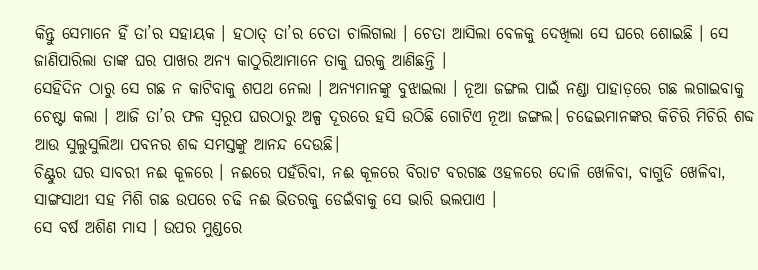କିନ୍ତୁ ସେମାନେ ହିଁ ତା’ର ସହାୟକ । ହଠାତ୍ ତା’ର ଚେତା ଚାଲିଗଲା । ଚେତା ଆସିଲା ବେଳକୁ ଦେଖିଲା ସେ ଘରେ ଶୋଇଛି । ସେ ଜାଣିପାରିଲା ତାଙ୍କ ଘର ପାଖର ଅନ୍ୟ କାଠୁରିଆମାନେ ତାକୁ ଘରକୁ ଆଣିଛନ୍ତି ।
ସେହିଦିନ ଠାରୁ ସେ ଗଛ ନ କାଟିବାକୁ ଶପଥ ନେଲା । ଅନ୍ୟମାନଙ୍କୁ ବୁଝାଇଲା । ନୂଆ ଜଙ୍ଗଲ ପାଇଁ ନଣ୍ଡା ପାହାଡ଼ରେ ଗଛ ଲଗାଇବାକୁ ଚେଷ୍ଟା କଲା । ଆଜି ତା’ର ଫଳ ସ୍ୱରୂପ ଘରଠାରୁ ଅଳ୍ପ ଦୂରରେ ହସି ଉଠିଛି ଗୋଟିଏ ନୂଆ ଜଙ୍ଗଲ। ଚଢେଇମାନଙ୍କର କିଚିରି ମିଚିରି ଶବ୍ଦ ଆଉ ସୁଲୁସୁଲିଆ ପବନର ଶବ୍ଦ ସମସ୍ତଙ୍କୁ ଆନନ୍ଦ ଦେଉଛି।
ଚିଣ୍ଟୁର ଘର ସାବରୀ ନଈ କୂଳରେ । ନଈରେ ପହଁରିବା, ନଈ କୂଳରେ ବିରାଟ ବରଗଛ ଓହଳରେ ଦୋଳି ଖେଳିବା, ବାଗୁଡି ଖେଳିବା, ସାଙ୍ଗସାଥୀ ସହ ମିଶି ଗଛ ଉପରେ ଚଢି ନଈ ଭିତରକୁ ଡେଇଁବାକୁ ସେ ଭାରି ଭଲପାଏ ।
ସେ ବର୍ଷ ଅଶିଣ ମାସ । ଉପର ମୁଣ୍ଡରେ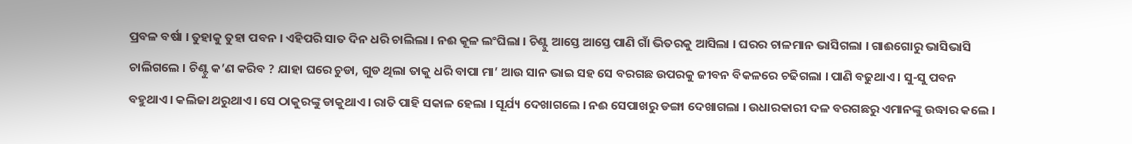ପ୍ରବଳ ବର୍ଷା । ତୁହାକୁ ତୁହା ପବନ । ଏହିପରି ସାତ ଦିନ ଧରି ଚାଲିଲା । ନଈ କୂଳ ଲଂଘିଲା । ଚିଣ୍ଟୁ ଆସ୍ତେ ଆସ୍ତେ ପାଣି ଗାଁ ଭିତରକୁ ଆସିଲା । ଘରର ଚାଳମାନ ଭାସିଗଲା । ଗାଈଗୋରୁ ଭାସିଭାସି ଚାଲିଗଲେ । ଚିଣ୍ଟୁ କ’ଣ କରିବ ? ଯାହା ଘରେ ଚୁଡା, ଗୁଡ ଥିଲା ତାକୁ ଧରି ବାପା ମା’ ଆଉ ସାନ ଭାଇ ସହ ସେ ବରଗଛ ଉପରକୁ ଜୀବନ ବିକଳରେ ଚଢିଗଲା । ପାଣି ବଢୁଥାଏ । ସୁ-ସୁ ପବନ ବହୁଥାଏ । କଲିଜା ଥରୁଥାଏ । ସେ ଠାକୁରଙ୍କୁ ଡାକୁଥାଏ । ରାତି ପାହି ସକାଳ ହେଲା । ସୂର୍ଯ୍ୟ ଦେଖାଗଲେ । ନଈ ସେପାଖରୁ ଡଙ୍ଗା ଦେଖାଗଲା । ଉଧାରକାରୀ ଦଳ ବରଗଛରୁ ଏମାନଙ୍କୁ ଉଦ୍ଧାର କଲେ ।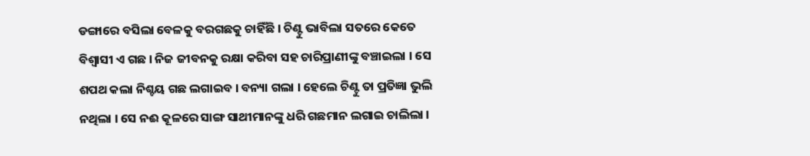ଡଙ୍ଗାରେ ବସିଲା ବେଳକୁ ବରଗଛକୁ ଚାହିଁଛି । ଚିଣ୍ଟୁ ଭାବିଲା ସତରେ କେତେ ବିଶ୍ଵାସୀ ଏ ଗଛ । ନିଜ ଜୀବନକୁ ରକ୍ଷା କରିବା ସହ ଚାରିପ୍ରାଣୀଙ୍କୁ ବଞ୍ଚାଇଲା । ସେ ଶପଥ କଲା ନିଶ୍ଚୟ ଗଛ ଲଗାଇବ । ବନ୍ୟା ଗଲା । ହେଲେ ଚିଣ୍ଟୁ ତା ପ୍ରତିଜ୍ଞା ଭୁଲି ନଥିଲା । ସେ ନଈ କୂଳରେ ସାଙ୍ଗ ସାଥୀମାନଙ୍କୁ ଧରି ଗଛମାନ ଲଗାଇ ଚାଲିଲା ।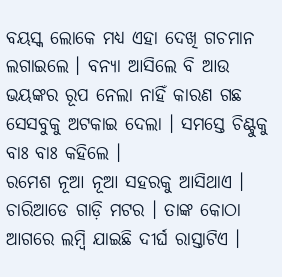ବୟସ୍କ ଲୋକେ ମଧ୍ୟ ଏହା ଦେଖି ଗଚମାନ ଲଗାଇଲେ । ବନ୍ୟା ଆସିଲେ ବି ଆଉ ଭୟଙ୍କର ରୂପ ନେଲା ନାହିଁ କାରଣ ଗଛ ସେସବୁକୁ ଅଟକାଇ ଦେଲା । ସମସ୍ତେ ଚିଣ୍ଟୁକୁ ବାଃ ବାଃ କହିଲେ ।
ରମେଶ ନୂଆ ନୂଆ ସହରକୁ ଆସିଥାଏ । ଚାରିଆଡେ ଗାଡ଼ି ମଟର । ତାଙ୍କ କୋଠା ଆଗରେ ଲମ୍ବି ଯାଇଛି ଦୀର୍ଘ ରାସ୍ତାଟିଏ ।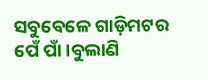ସବୁବେଳେ ଗାଡ଼ିମଟର ପେଁ ପାଁ ।ବୁଲାଣି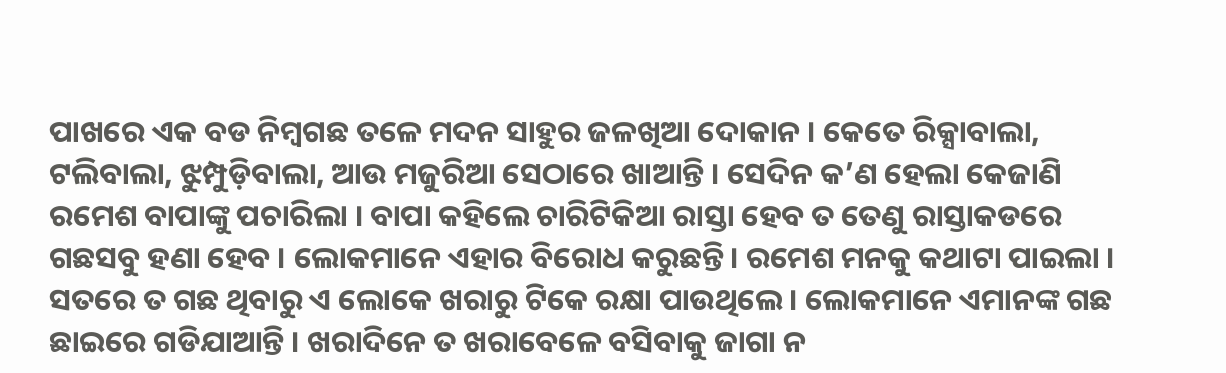ପାଖରେ ଏକ ବଡ ନିମ୍ବଗଛ ତଳେ ମଦନ ସାହୁର ଜଳଖିଆ ଦୋକାନ । କେତେ ରିକ୍ସାବାଲା, ଟଲିବାଲା, ଝୁମ୍ପୁଡ଼ିବାଲା, ଆଉ ମଜୁରିଆ ସେଠାରେ ଖାଆନ୍ତି । ସେଦିନ କ’ଣ ହେଲା କେଜାଣି ରମେଶ ବାପାଙ୍କୁ ପଚାରିଲା । ବାପା କହିଲେ ଚାରିଟିକିଆ ରାସ୍ତା ହେବ ତ ତେଣୁ ରାସ୍ତାକଡରେ ଗଛସବୁ ହଣା ହେବ । ଲୋକମାନେ ଏହାର ବିରୋଧ କରୁଛନ୍ତି। ରମେଶ ମନକୁ କଥାଟା ପାଇଲା । ସତରେ ତ ଗଛ ଥିବାରୁ ଏ ଲୋକେ ଖରାରୁ ଟିକେ ରକ୍ଷା ପାଉଥିଲେ । ଲୋକମାନେ ଏମାନଙ୍କ ଗଛ ଛାଇରେ ଗଡିଯାଆନ୍ତି । ଖରାଦିନେ ତ ଖରାବେଳେ ବସିବାକୁ ଜାଗା ନ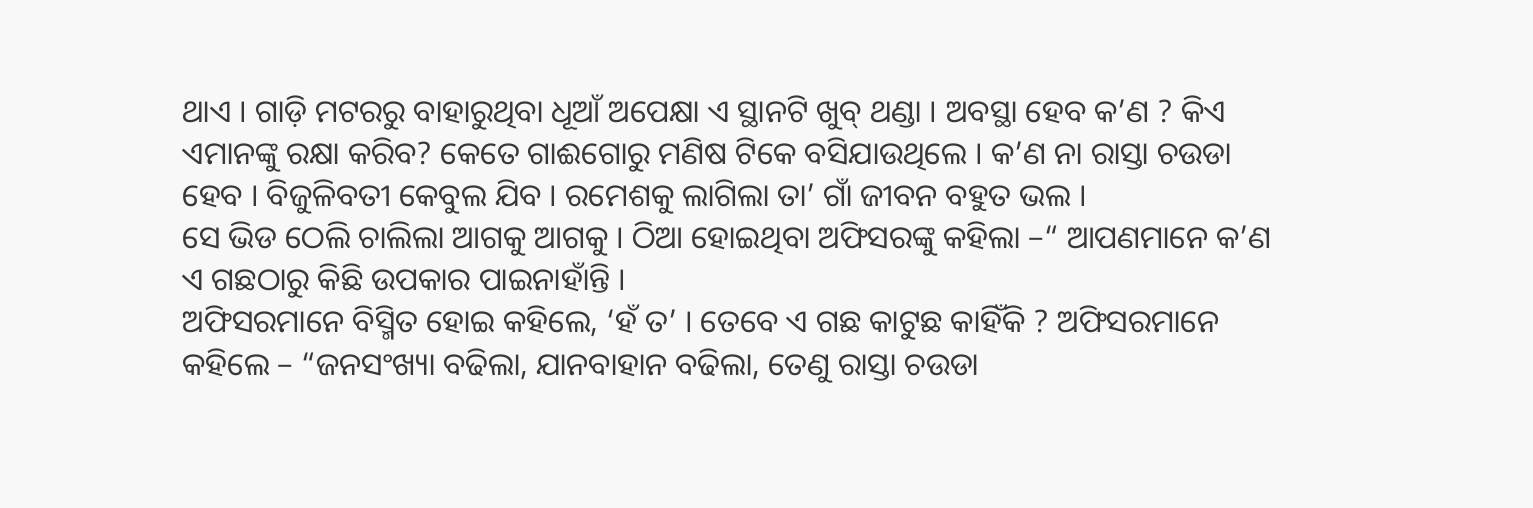ଥାଏ । ଗାଡ଼ି ମଟରରୁ ବାହାରୁଥିବା ଧୂଆଁ ଅପେକ୍ଷା ଏ ସ୍ଥାନଟି ଖୁବ୍ ଥଣ୍ଡା । ଅବସ୍ଥା ହେବ କ’ଣ ? କିଏ ଏମାନଙ୍କୁ ରକ୍ଷା କରିବ? କେତେ ଗାଈଗୋରୁ ମଣିଷ ଟିକେ ବସିଯାଉଥିଲେ । କ’ଣ ନା ରାସ୍ତା ଚଉଡା ହେବ । ବିଜୁଳିବତୀ କେବୁଲ ଯିବ । ରମେଶକୁ ଲାଗିଲା ତା’ ଗାଁ ଜୀବନ ବହୁତ ଭଲ ।
ସେ ଭିଡ ଠେଲି ଚାଲିଲା ଆଗକୁ ଆଗକୁ । ଠିଆ ହୋଇଥିବା ଅଫିସରଙ୍କୁ କହିଲା –“ ଆପଣମାନେ କ’ଣ ଏ ଗଛଠାରୁ କିଛି ଉପକାର ପାଇନାହାଁନ୍ତି ।
ଅଫିସରମାନେ ବିସ୍ମିତ ହୋଇ କହିଲେ, ‘ହଁ ତ’ । ତେବେ ଏ ଗଛ କାଟୁଛ କାହିଁକି ? ଅଫିସରମାନେ କହିଲେ – “ଜନସଂଖ୍ୟା ବଢିଲା, ଯାନବାହାନ ବଢିଲା, ତେଣୁ ରାସ୍ତା ଚଉଡା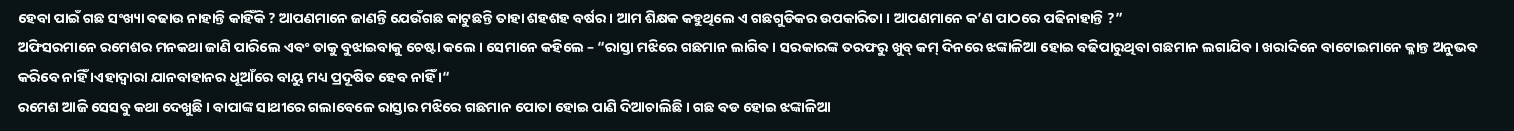ହେବା ପାଇଁ ଗଛ ସଂଖ୍ୟା ବଢାଉ ନାହାନ୍ତି କାହିଁକି ? ଆପଣମାନେ ଜାଣନ୍ତି ଯେଉଁଗଛ କାଟୁଛନ୍ତି ତାହା ଶହଶହ ବର୍ଷର । ଆମ ଶିକ୍ଷକ କହୁଥିଲେ ଏ ଗଛଗୁଡିକର ଉପକାରିତା । ଆପଣମାନେ କ’ଣ ପାଠରେ ପଢିନାହାନ୍ତି ?”
ଅଫିସରମାନେ ରମେଶର ମନକଥା ଜାଣି ପାରିଲେ ଏବଂ ତାକୁ ବୁଝାଇବାକୁ ଚେଷ୍ଟା କଲେ । ସେମାନେ କହିଲେ – “ରାସ୍ତା ମଝିରେ ଗଛମାନ ଲାଗିବ । ସରକାରଙ୍କ ତରଫରୁ ଖୁବ୍ କମ୍ ଦିନରେ ଝଙ୍କାଳିଆ ହୋଇ ବଢିପାରୁଥିବା ଗଛମାନ ଲଗାଯିବ। ଖରାଦିନେ ବାଟୋଇମାନେ କ୍ଳାନ୍ତ ଅନୁଭବ କରିବେ ନାହିଁ ।ଏହାଦ୍ଵାରା ଯାନବାହାନର ଧୂଆଁରେ ବାୟୁ ମଧ୍ୟ ପ୍ରଦୂଷିତ ହେବ ନାହିଁ ।“
ରମେଶ ଆଜି ସେସବୁ କଥା ଦେଖୁଛି । ବାପାଙ୍କ ସାଥୀରେ ଗଲାବେଳେ ରାସ୍ତାର ମଝିରେ ଗଛମାନ ପୋତା ହୋଇ ପାଣି ଦିଆଚାଲିଛି । ଗଛ ବଡ ହୋଇ ଝଙ୍କାଳିଆ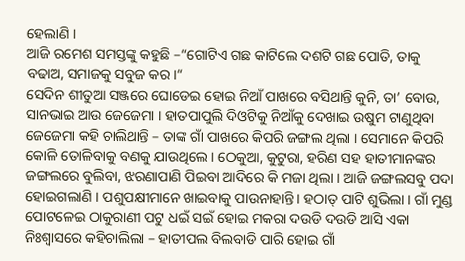ହେଲାଣି ।
ଆଜି ରମେଶ ସମସ୍ତଙ୍କୁ କହୁଛି –“ଗୋଟିଏ ଗଛ କାଟିଲେ ଦଶଟି ଗଛ ପୋତି, ତାକୁ ବଢାଅ, ସମାଜକୁ ସବୁଜ କର ।“
ସେଦିନ ଶୀତୁଆ ସଞ୍ଜରେ ଘୋଡେଇ ହୋଇ ନିଆଁ ପାଖରେ ବସିଥାନ୍ତି କୁନି, ତା’ ବୋଉ, ସାନଭାଇ ଆଉ ଜେଜେମା । ହାତପାପୁଲି ଦିଓଟିକୁ ନିଆଁକୁ ଦେଖାଇ ଉଷୁମ ଟାଣୁଥିବା ଜେଜେମା କହି ଚାଲିଥାନ୍ତି – ତାଙ୍କ ଗାଁ ପାଖରେ କିପରି ଜଙ୍ଗଲ ଥିଲା । ସେମାନେ କିପରି କୋଳି ତୋଳିବାକୁ ବଣକୁ ଯାଉଥିଲେ । ଠେକୁଆ, କୁଟୁରା, ହରିଣ ସହ ହାତୀମାନଙ୍କର ଜଙ୍ଗଲରେ ବୁଲିବା, ଝରଣାପାଣି ପିଇବା ଆଦିରେ କି ମଜା ଥିଲା । ଆଜି ଜଙ୍ଗଲସବୁ ପଦା ହୋଇଗଲାଣି । ପଶୁପକ୍ଷୀମାନେ ଖାଇବାକୁ ପାଉନାହାନ୍ତି। ହଠାତ୍ ପାଟି ଶୁଭିଲା । ଗାଁ ମୁଣ୍ଡ ପୋଟଳେଇ ଠାକୁରାଣୀ ପଟୁ ଧଇଁ ସଇଁ ହୋଇ ମକରା ଦଉଡି ଦଉଡି ଆସି ଏକା ନିଃଶ୍ଵାସରେ କହିଚାଲିଲା – ହାତୀପଲ ବିଲବାଡି ପାରି ହୋଇ ଗାଁ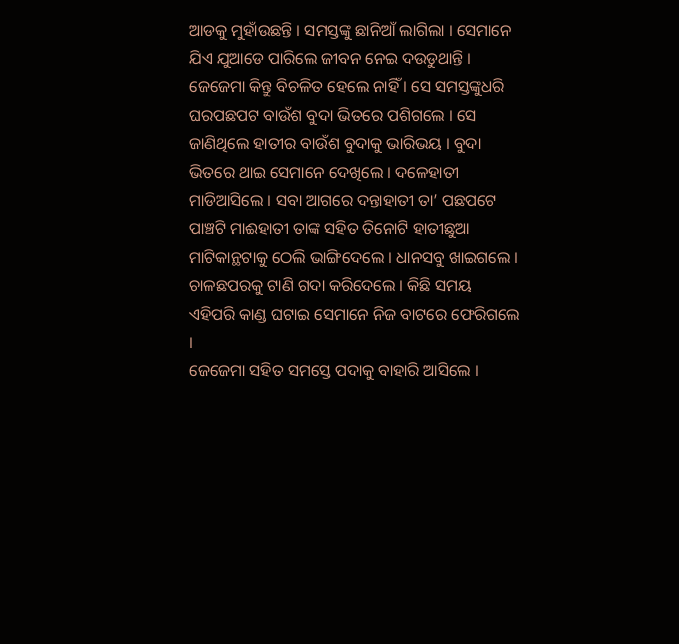ଆଡକୁ ମୁହାଁଉଛନ୍ତି । ସମସ୍ତଙ୍କୁ ଛାନିଆଁ ଲାଗିଲା । ସେମାନେ ଯିଏ ଯୁଆଡେ ପାରିଲେ ଜୀବନ ନେଇ ଦଉଡୁଥାନ୍ତି । ଜେଜେମା କିନ୍ତୁ ବିଚଳିତ ହେଲେ ନାହିଁ । ସେ ସମସ୍ତଙ୍କୁଧରି ଘରପଛପଟ ବାଉଁଶ ବୁଦା ଭିତରେ ପଶିଗଲେ । ସେ ଜାଣିଥିଲେ ହାତୀର ବାଉଁଶ ବୁଦାକୁ ଭାରିଭୟ । ବୁଦା ଭିତରେ ଥାଇ ସେମାନେ ଦେଖିଲେ । ଦଳେହାତୀ ମାଡିଆସିଲେ । ସବା ଆଗରେ ଦନ୍ତାହାତୀ ତା’ ପଛପଟେ ପାଞ୍ଚଟି ମାଈହାତୀ ତାଙ୍କ ସହିତ ତିନୋଟି ହାତୀଛୁଆ ମାଟିକାନ୍ଥଟାକୁ ଠେଲି ଭାଙ୍ଗିଦେଲେ । ଧାନସବୁ ଖାଇଗଲେ । ଚାଳଛପରକୁ ଟାଣି ଗଦା କରିଦେଲେ । କିଛି ସମୟ ଏହିପରି କାଣ୍ଡ ଘଟାଇ ସେମାନେ ନିଜ ବାଟରେ ଫେରିଗଲେ ।
ଜେଜେମା ସହିତ ସମସ୍ତେ ପଦାକୁ ବାହାରି ଆସିଲେ ।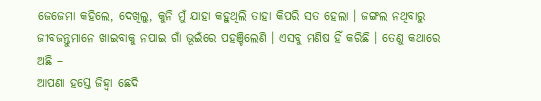ଜେଜେମା କହିଲେ, ଦେଖିଲୁ, କୁନି ମୁଁ ଯାହା କହୁଥିଲି ତାହା କିପରି ସତ ହେଲା । ଜଙ୍ଗଲ ନଥିବାରୁ ଜୀବଜନ୍ତୁମାନେ ଖାଇବାକୁ ନପାଇ ଗାଁ ଭୂଇଁରେ ପହଞ୍ଚିଲେଣି । ଏସବୁ ମଣିଷ ହିଁ କରିଛି । ତେଣୁ କଥାରେ ଅଛି –
ଆପଣା ହସ୍ତେ ଜିହ୍ଵା ଛେଦି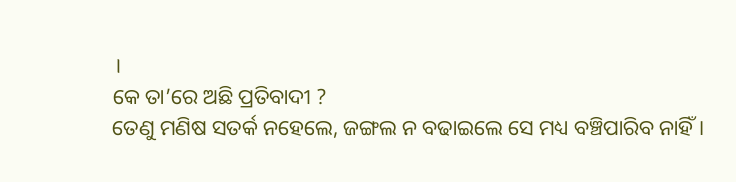।
କେ ତା’ରେ ଅଛି ପ୍ରତିବାଦୀ ?
ତେଣୁ ମଣିଷ ସତର୍କ ନହେଲେ, ଜଙ୍ଗଲ ନ ବଢାଇଲେ ସେ ମଧ୍ୟ ବଞ୍ଚିପାରିବ ନାହିଁ ।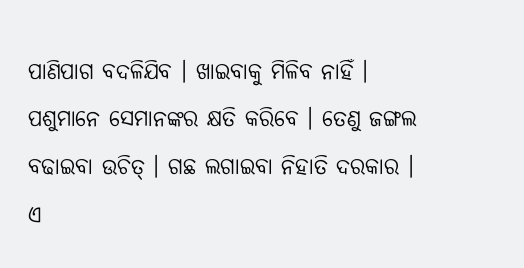ପାଣିପାଗ ବଦଳିଯିବ । ଖାଇବାକୁ ମିଳିବ ନାହିଁ । ପଶୁମାନେ ସେମାନଙ୍କର କ୍ଷତି କରିବେ । ତେଣୁ ଜଙ୍ଗଲ ବଢାଇବା ଉଚିତ୍ । ଗଛ ଲଗାଇବା ନିହାତି ଦରକାର । ଏ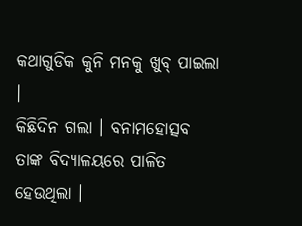କଥାଗୁଡିକ କୁନି ମନକୁ ଖୁବ୍ ପାଇଲା ।
କିଛିଦିନ ଗଲା । ବନାମହୋତ୍ସବ ତାଙ୍କ ବିଦ୍ୟାଳୟରେ ପାଳିତ ହେଉଥିଲା ।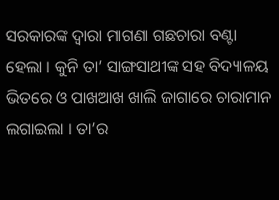ସରକାରଙ୍କ ଦ୍ଵାରା ମାଗଣା ଗଛଚାରା ବଣ୍ଟା ହେଲା । କୁନି ତା’ ସାଙ୍ଗସାଥୀଙ୍କ ସହ ବିଦ୍ୟାଳୟ ଭିତରେ ଓ ପାଖଆଖ ଖାଲି ଜାଗାରେ ଚାରାମାନ ଲଗାଇଲା । ତା’ର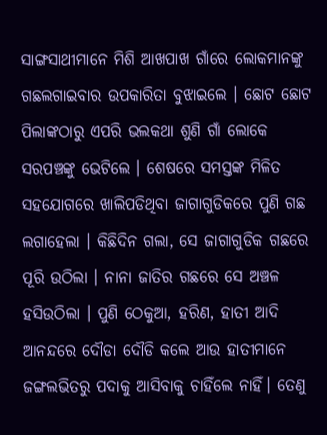ସାଙ୍ଗସାଥୀମାନେ ମିଶି ଆଖପାଖ ଗାଁରେ ଲୋକମାନଙ୍କୁ ଗଛଲଗାଇବାର ଉପକାରିତା ବୁଝାଇଲେ । ଛୋଟ ଛୋଟ ପିଲାଙ୍କଠାରୁ ଏପରି ଭଲକଥା ଶୁଣି ଗାଁ ଲୋକେ ସରପଞ୍ଚଙ୍କୁ ଭେଟିଲେ । ଶେଷରେ ସମସ୍ତଙ୍କ ମିଳିତ ସହଯୋଗରେ ଖାଲିପଡିଥିବା ଜାଗାଗୁଡିକରେ ପୁଣି ଗଛ ଲଗାହେଲା । କିଛିଦିନ ଗଲା, ସେ ଜାଗାଗୁଡିକ ଗଛରେ ପୂରି ଉଠିଲା । ନାନା ଜାତିର ଗଛରେ ସେ ଅଞ୍ଚଳ ହସିଉଠିଲା । ପୁଣି ଠେକୁଆ, ହରିଣ, ହାତୀ ଆଦି ଆନନ୍ଦରେ ଦୌଡା ଦୌଡି କଲେ ଆଉ ହାତୀମାନେ ଜଙ୍ଗଲଭିତରୁ ପଦାକୁ ଆସିବାକୁ ଚାହିଁଲେ ନାହିଁ। ତେଣୁ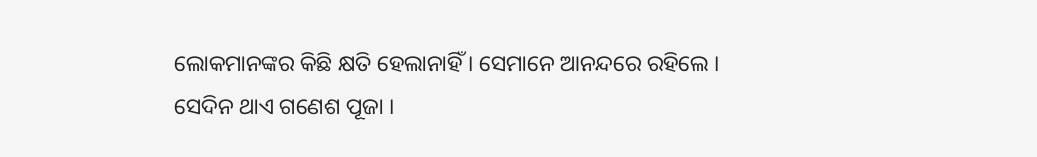ଲୋକମାନଙ୍କର କିଛି କ୍ଷତି ହେଲାନାହିଁ । ସେମାନେ ଆନନ୍ଦରେ ରହିଲେ ।
ସେଦିନ ଥାଏ ଗଣେଶ ପୂଜା ।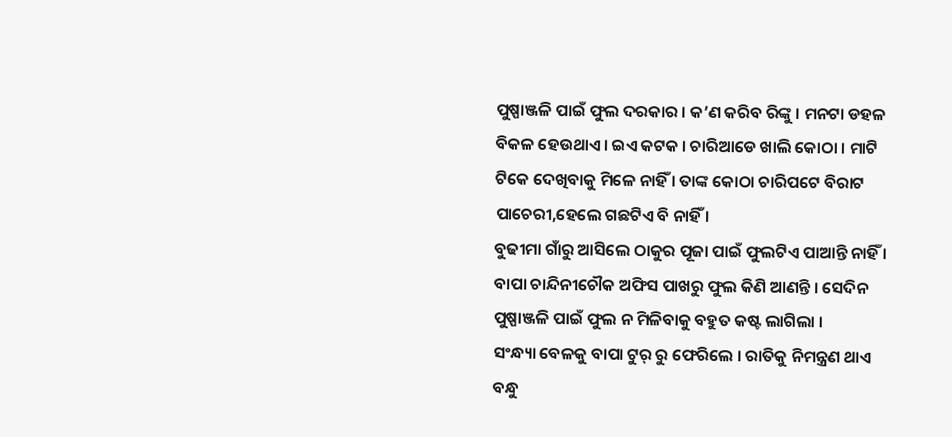ପୁଷ୍ପାଞ୍ଜଳି ପାଇଁ ଫୁଲ ଦରକାର । କ’ଣ କରିବ ରିଙ୍କୁ । ମନଟା ଡହଳ ବିକଳ ହେଉଥାଏ। ଇଏ କଟକ । ଚାରିଆଡେ ଖାଲି କୋଠା । ମାଟି ଟିକେ ଦେଖିବାକୁ ମିଳେ ନାହିଁ । ତାଙ୍କ କୋଠା ଚାରିପଟେ ବିରାଟ ପାଚେରୀ,ହେଲେ ଗଛଟିଏ ବି ନାହିଁ ।
ବୁଢୀମା ଗାଁରୁ ଆସିଲେ ଠାକୁର ପୂଜା ପାଇଁ ଫୁଲଟିଏ ପାଆନ୍ତି ନାହିଁ । ବାପା ଚାନ୍ଦିନୀଚୌକ ଅଫିସ ପାଖରୁ ଫୁଲ କିଣି ଆଣନ୍ତି । ସେଦିନ ପୁଷ୍ପାଞ୍ଜଳି ପାଇଁ ଫୁଲ ନ ମିଳିବାକୁ ବହୁତ କଷ୍ଟ ଲାଗିଲା ।
ସଂନ୍ଧ୍ୟା ବେଳକୁ ବାପା ଟୁର୍ ରୁ ଫେରିଲେ । ରାତିକୁ ନିମନ୍ତ୍ରଣ ଥାଏ ବନ୍ଧୁ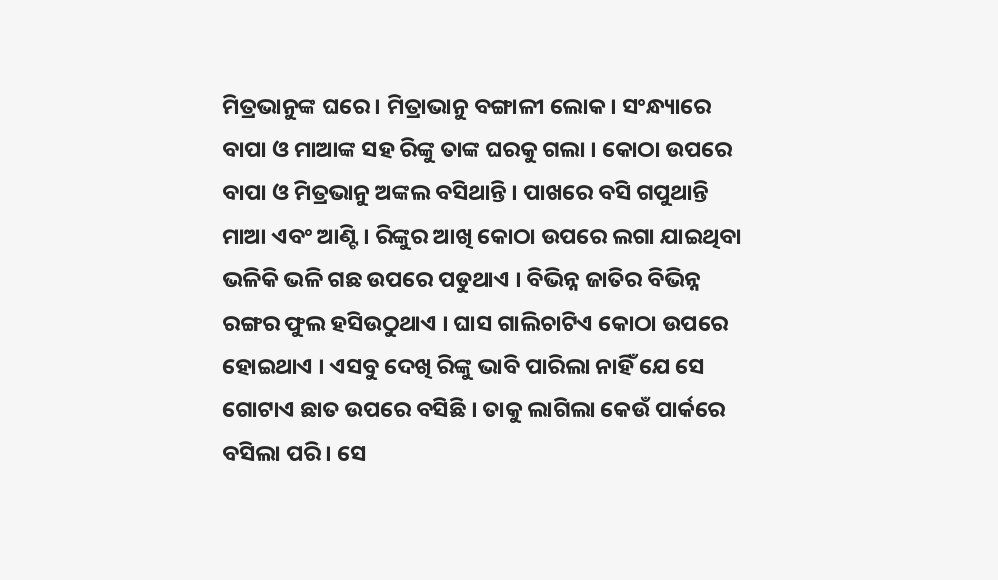ମିତ୍ରଭାନୁଙ୍କ ଘରେ । ମିତ୍ରାଭାନୁ ବଙ୍ଗାଳୀ ଲୋକ। ସଂନ୍ଧ୍ୟାରେ ବାପା ଓ ମାଆଙ୍କ ସହ ରିଙ୍କୁ ତାଙ୍କ ଘରକୁ ଗଲା । କୋଠା ଉପରେ ବାପା ଓ ମିତ୍ରଭାନୁ ଅଙ୍କଲ ବସିଥାନ୍ତି । ପାଖରେ ବସି ଗପୁଥାନ୍ତି ମାଆ ଏବଂ ଆଣ୍ଟି । ରିଙ୍କୁର ଆଖି କୋଠା ଉପରେ ଲଗା ଯାଇଥିବା ଭଳିକି ଭଳି ଗଛ ଉପରେ ପଡୁଥାଏ । ବିଭିନ୍ନ ଜାତିର ବିଭିନ୍ନ ରଙ୍ଗର ଫୁଲ ହସିଉଠୁଥାଏ । ଘାସ ଗାଲିଚାଟିଏ କୋଠା ଉପରେ ହୋଇଥାଏ । ଏସବୁ ଦେଖି ରିଙ୍କୁ ଭାବି ପାରିଲା ନାହିଁ ଯେ ସେ ଗୋଟାଏ ଛାତ ଉପରେ ବସିଛି । ତାକୁ ଲାଗିଲା କେଉଁ ପାର୍କରେ ବସିଲା ପରି । ସେ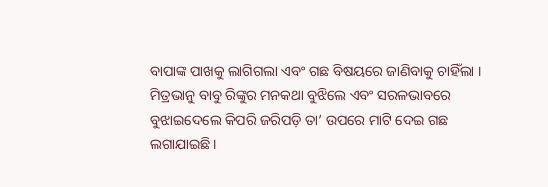ବାପାଙ୍କ ପାଖକୁ ଲାଗିଗଲା ଏବଂ ଗଛ ବିଷୟରେ ଜାଣିବାକୁ ଚାହିଁଲା । ମିତ୍ରଭାନୁ ବାବୁ ରିଙ୍କୁର ମନକଥା ବୁଝିଲେ ଏବଂ ସରଳଭାବରେ ବୁଝାଇଦେଲେ କିପରି ଜରିପଡ଼ି ତା’ ଉପରେ ମାଟି ଦେଇ ଗଛ ଲଗାଯାଇଛି ।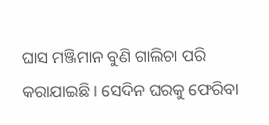ଘାସ ମଞ୍ଜିମାନ ବୁଣି ଗାଲିଚା ପରି କରାଯାଇଛି । ସେଦିନ ଘରକୁ ଫେରିବା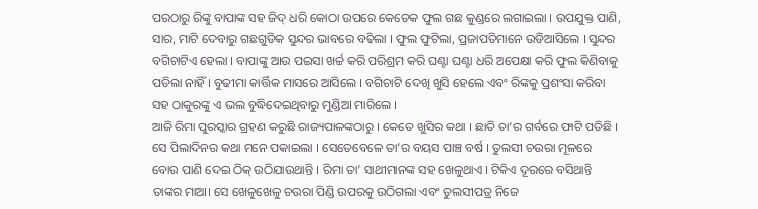ପରଠାରୁ ରିଙ୍କୁ ବାପାଙ୍କ ସହ ଜିଦ୍ ଧରି କୋଠା ଉପରେ କେତେକ ଫୁଲ ଗଛ କୁଣ୍ଡରେ ଲଗାଇଲା । ଉପଯୁକ୍ତ ପାଣି, ସାର, ମାଟି ଦେବାରୁ ଗଛଗୁଡିକ ସୁନ୍ଦର ଭାବରେ ବଢିଲା । ଫୁଲ ଫୁଟିଲା, ପ୍ରଜାପତିମାନେ ଉଡିଆସିଲେ । ସୁନ୍ଦର ବଗିଚାଟିଏ ହେଲା । ବାପାଙ୍କୁ ଆଉ ପଇସା ଖର୍ଚ୍ଚ କରି ପରିଶ୍ରମ କରି ଘଣ୍ଟା ଘଣ୍ଟା ଧରି ଅପେକ୍ଷା କରି ଫୁଲ କିଣିବାକୁ ପଡିଲା ନାହିଁ । ବୁଢୀମା କାର୍ତ୍ତିକ ମାସରେ ଆସିଲେ । ବଗିଚାଟି ଦେଖି ଖୁସି ହେଲେ ଏବଂ ରିଙ୍କକୁ ପ୍ରଶଂସା କରିବା ସହ ଠାକୁରଙ୍କୁ ଏ ଭଲ ବୁଦ୍ଧିଦେଇଥିବାରୁ ମୁଣ୍ଡିଆ ମାରିଲେ ।
ଆଜି ରିମା ପୁରସ୍କାର ଗ୍ରହଣ କରୁଛି ରାଜ୍ୟପାଳଙ୍କଠାରୁ । କେତେ ଖୁସିର କଥା । ଛାତି ତା’ର ଗର୍ବରେ ଫାଟି ପଡିଛି । ସେ ପିଲାଦିନର କଥା ମନେ ପକାଇଲା । ସେତେବେଳେ ତା’ର ବୟସ ପାଞ୍ଚ ବର୍ଷ । ତୁଲସୀ ଚଉରା ମୂଳରେ ବୋଉ ପାଣି ଦେଇ ଠିକ୍ ଉଠିଯାଉଥାନ୍ତି । ରିମା ତା’ ସାଥୀମାନଙ୍କ ସହ ଖେଳୁଥାଏ । ଟିକିଏ ଦୂରରେ ବସିଥାନ୍ତି ତାଙ୍କର ମାଆ। ସେ ଖେଳୁଖେଳୁ ଚଉରା ପିଣ୍ଡି ଉପରକୁ ଉଠିଗଲା ଏବଂ ତୁଲସୀପତ୍ର ନିଜେ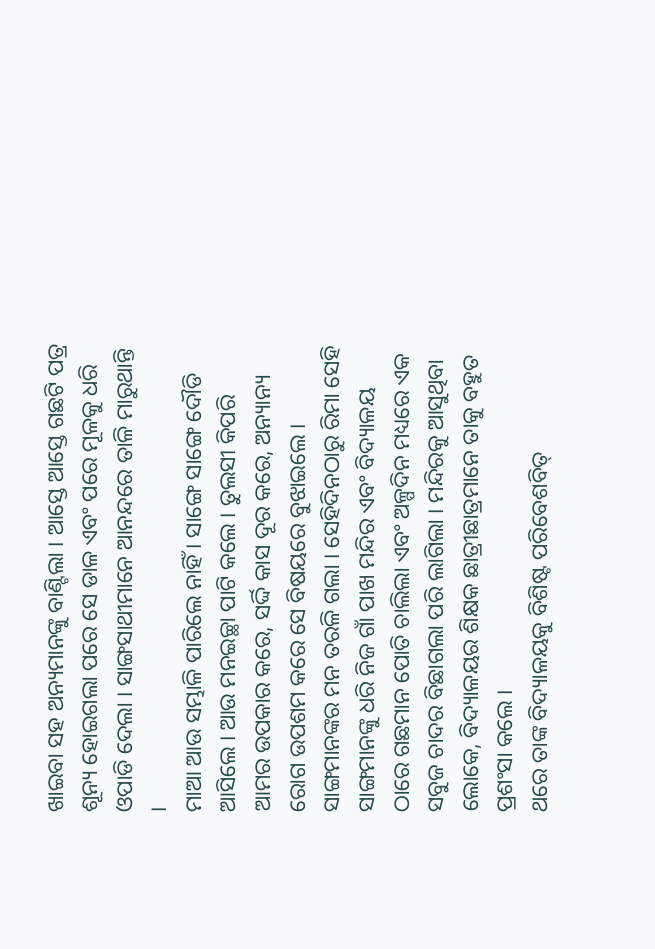ଖାଇବା ସହ ଅନ୍ୟମାନଙ୍କୁ ବାଣ୍ଟିଲା । ଆସ୍ତେ ଆସ୍ତେ ଗଛଟି ପତ୍ର ଶୂନ୍ୟ ହୋଇଗଲା ପରେ ସେ ଡାଳ ଏବଂ ପରେ ମୂଳକୁ ଧରି ଓପାଡି ଦେଲା । ସାଙ୍ଗସାଥୀମାନେ ଆନନ୍ଦରେ ତାଳି ମାରୁଥାନ୍ତି ।
ମାଆ ଆଉ ସମ୍ଭାଳି ପାରିଲେ ନାହିଁ । ସାଙ୍ଗେ ସାଙ୍ଗେ ଦୌଡି ଆସିଲେ । ଆଉ ମନଇଚ୍ଛା ପାଟି କଲେ । ତୁଲସୀ କିପରି ଆମର ଉପକାର କରେ, ସର୍ଦ୍ଦି କାସ ଦୂର କରେ, ଅନ୍ୟାନ୍ୟ ରୋଗ ଉପଶମ କରେ ସେ ବିଷୟରେ ବୁଝାଇଲେ । ସାଙ୍ଗମାନଙ୍କର ମନ ତରଳି ଗଲା । ସେହିଦିନଠାରୁ ରିମା ସେହି ସାଙ୍ଗମାନଙ୍କୁ ଧରି ନିଜ ଗାଁ ପାଖ ମନ୍ଦିର ଏବଂ ବିଦ୍ୟାଳୟ ଠାରେ ଗଛମାନ ପୋତି ଚାଲିଲା ଏବଂ ଅଳ୍ପଦିନ ମଧ୍ୟରେ ଏକ ସବୁଜ ଚାଦର ବିଛାଗଲା ପରି ଲାଗିଲା । ମନ୍ଦିରକୁ ଆସୁଥିବା ଲୋକେ, ବିଦ୍ୟାଳୟର ଶିକ୍ଷକ ଛାତ୍ରୀଛାତ୍ରମାନେ ତାକୁ ବହୁତ ପ୍ରଶଂସା କଲେ ।
ଥରେ ତାଙ୍କ ବିଦ୍ୟାଳୟକୁ ବିଶିଷ୍ଟ ପରିବେଶବିତ୍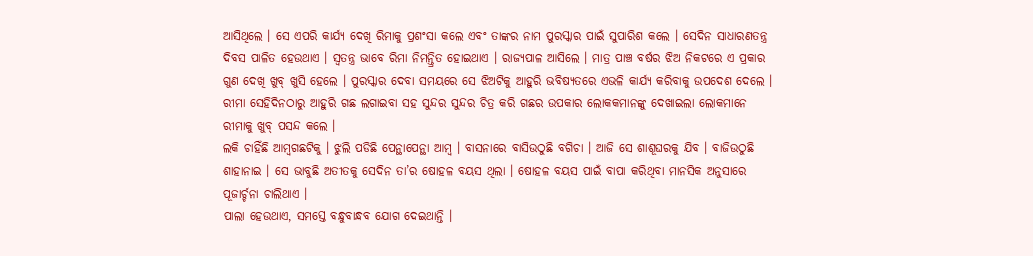ଆସିଥିଲେ । ସେ ଏପରି କାର୍ଯ୍ୟ ଦେଖି ରିମାକୁ ପ୍ରଶଂସା କଲେ ଏବଂ ତାଙ୍କର ନାମ ପୁରସ୍କାର ପାଇଁ ସୁପାରିଶ କଲେ । ସେଦିନ ସାଧାରଣତନ୍ତ୍ର ଦିବସ ପାଳିତ ହେଉଥାଏ । ସ୍ଵତନ୍ତ୍ର ଭାବେ ରିମା ନିମନ୍ତ୍ରିତ ହୋଇଥାଏ । ରାଜ୍ୟପାଳ ଆସିଲେ । ମାତ୍ର ପାଞ୍ଚ ବର୍ଷର ଝିଅ ନିକଟରେ ଏ ପ୍ରକାର ଗୁଣ ଦେଖି ଖୁବ୍ ଖୁସି ହେଲେ । ପୁରସ୍କାର ଦେବା ସମୟରେ ସେ ଝିଅଟିକୁ ଆହୁରି ଭବିଷ୍ୟତରେ ଏଭଳି କାର୍ଯ୍ୟ କରିବାକୁ ଉପଦେଶ ଦେଲେ । ରୀମା ସେହିଦିନଠାରୁ ଆହୁରି ଗଛ ଲଗାଇବା ସହ ସୁନ୍ଦର ସୁନ୍ଦର ଚିତ୍ର କରି ଗଛର ଉପକାର ଲୋକକମାନଙ୍କୁ ଦେଖାଇଲା ଲୋକମାନେ ରୀମାକୁ ଖୁବ୍ ପସନ୍ଦ କଲେ ।
ଲକି ଚାହିଁଛି ଆମ୍ବଗଛଟିକୁ । ଝୁଲି ପଡିଛି ପେନ୍ଥାପେନ୍ଥା ଆମ୍ବ । ବାସନାରେ ବାସିଉଠୁଛି ବଗିଚା । ଆଜି ସେ ଶାଶୂଘରକୁ ଯିବ । ବାଜିଉଠୁଛି ଶାହାନାଇ । ସେ ଭାବୁଛି ଅତୀତକୁ ସେଦିନ ତା’ର ଷୋହଳ ବୟସ ଥିଲା । ଷୋହଳ ବୟସ ପାଇଁ ବାପା କରିଥିବା ମାନସିକ ଅନୁସାରେ ପୂଜାର୍ଚ୍ଚନା ଚାଲିଥାଏ ।
ପାଲା ହେଉଥାଏ, ସମସ୍ତେ ବନ୍ଧୁବାନ୍ଧବ ଯୋଗ ଦେଇଥାନ୍ତି ।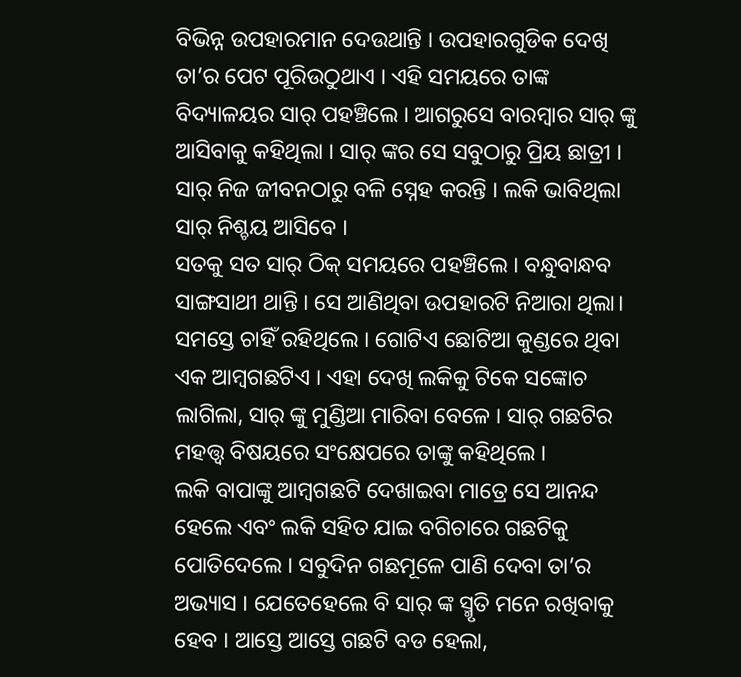ବିଭିନ୍ନ ଉପହାରମାନ ଦେଉଥାନ୍ତି । ଉପହାରଗୁଡିକ ଦେଖି ତା’ର ପେଟ ପୂରିଉଠୁଥାଏ । ଏହି ସମୟରେ ତାଙ୍କ ବିଦ୍ୟାଳୟର ସାର୍ ପହଞ୍ଚିଲେ । ଆଗରୁସେ ବାରମ୍ବାର ସାର୍ ଙ୍କୁ ଆସିବାକୁ କହିଥିଲା । ସାର୍ ଙ୍କର ସେ ସବୁଠାରୁ ପ୍ରିୟ ଛାତ୍ରୀ । ସାର୍ ନିଜ ଜୀବନଠାରୁ ବଳି ସ୍ନେହ କରନ୍ତି । ଲକି ଭାବିଥିଲା ସାର୍ ନିଶ୍ଚୟ ଆସିବେ ।
ସତକୁ ସତ ସାର୍ ଠିକ୍ ସମୟରେ ପହଞ୍ଚିଲେ । ବନ୍ଧୁବାନ୍ଧବ ସାଙ୍ଗସାଥୀ ଥାନ୍ତି । ସେ ଆଣିଥିବା ଉପହାରଟି ନିଆରା ଥିଲା। ସମସ୍ତେ ଚାହିଁ ରହିଥିଲେ । ଗୋଟିଏ ଛୋଟିଆ କୁଣ୍ଡରେ ଥିବା ଏକ ଆମ୍ବଗଛଟିଏ । ଏହା ଦେଖି ଲକିକୁ ଟିକେ ସଙ୍କୋଚ ଲାଗିଲା, ସାର୍ ଙ୍କୁ ମୁଣ୍ଡିଆ ମାରିବା ବେଳେ । ସାର୍ ଗଛଟିର ମହତ୍ତ୍ଵ ବିଷୟରେ ସଂକ୍ଷେପରେ ତାଙ୍କୁ କହିଥିଲେ ।
ଲକି ବାପାଙ୍କୁ ଆମ୍ବଗଛଟି ଦେଖାଇବା ମାତ୍ରେ ସେ ଆନନ୍ଦ ହେଲେ ଏବଂ ଲକି ସହିତ ଯାଇ ବଗିଚାରେ ଗଛଟିକୁ ପୋତିଦେଲେ । ସବୁଦିନ ଗଛମୂଳେ ପାଣି ଦେବା ତା’ର ଅଭ୍ୟାସ । ଯେତେହେଲେ ବି ସାର୍ ଙ୍କ ସ୍ମୃତି ମନେ ରଖିବାକୁ ହେବ । ଆସ୍ତେ ଆସ୍ତେ ଗଛଟି ବଡ ହେଲା,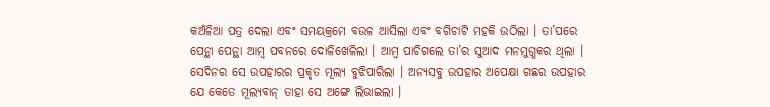କଅଁଳିଆ ପତ୍ର ଦେଲା ଏବଂ ସମୟକ୍ରମେ ବଉଳ ଆସିଲା ଏବଂ ବଗିଚାଟି ମହକି ଉଠିଲା । ତା’ପରେ ପେନ୍ଥା ପେନ୍ଥା ଆମ୍ବ ପବନରେ ଦୋଳିଖେଳିଲା । ଆମ୍ବ ପାଚିଗଲେ ତା’ର ସୁଆଦ ମନମୁଗ୍ଧକର ଥିଲା । ସେଦିନର ସେ ଉପହାରର ପ୍ରକୃତ ମୂଲ୍ୟ ବୁଝିପାରିଲା । ଅନ୍ୟସବୁ ଉପହାର ଅପେକ୍ଷା ଗଛର ଉପହାର ଯେ କେତେ ମୂଲ୍ୟବାନ୍ ତାହା ସେ ଅଙ୍ଗେ ଲିଭାଇଲା ।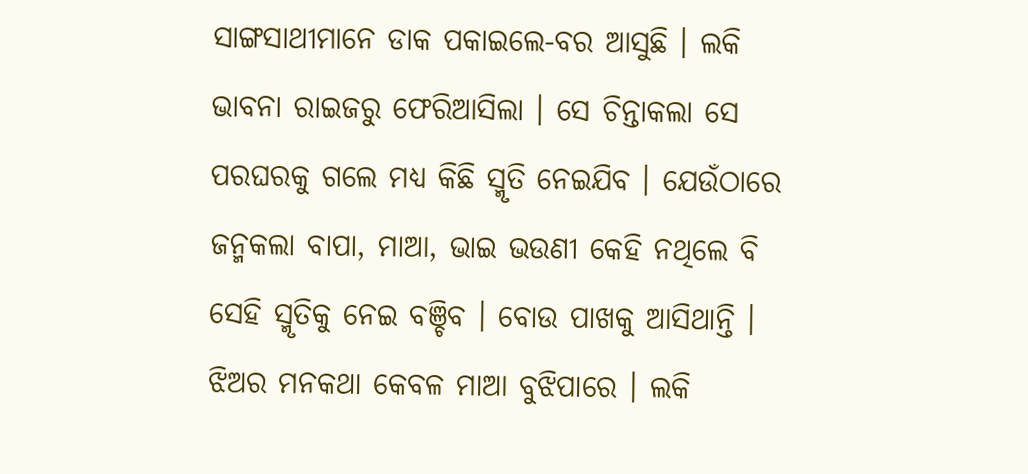ସାଙ୍ଗସାଥୀମାନେ ଡାକ ପକାଇଲେ-ବର ଆସୁଛି । ଲକି ଭାବନା ରାଇଜରୁ ଫେରିଆସିଲା । ସେ ଚିନ୍ତାକଲା ସେ ପରଘରକୁ ଗଲେ ମଧ୍ୟ କିଛି ସ୍ମୃତି ନେଇଯିବ । ଯେଉଁଠାରେ ଜନ୍ମକଲା ବାପା, ମାଆ, ଭାଇ ଭଉଣୀ କେହି ନଥିଲେ ବି ସେହି ସ୍ମୃତିକୁ ନେଇ ବଞ୍ଚିବ । ବୋଉ ପାଖକୁ ଆସିଥାନ୍ତି । ଝିଅର ମନକଥା କେବଳ ମାଆ ବୁଝିପାରେ । ଲକି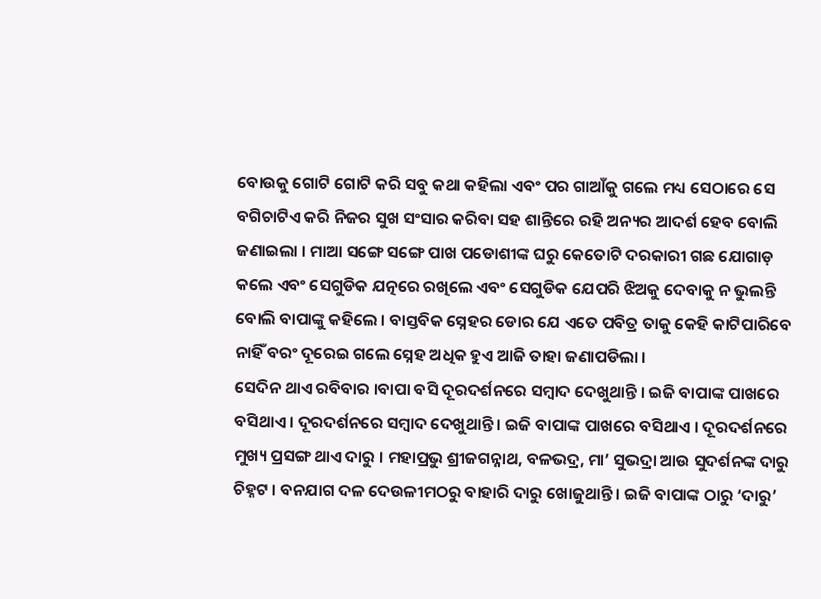ବୋଉକୁ ଗୋଟି ଗୋଟି କରି ସବୁ କଥା କହିଲା ଏବଂ ପର ଗାଆଁକୁ ଗଲେ ମଧ୍ୟ ସେଠାରେ ସେ ବଗିଚାଟିଏ କରି ନିଜର ସୁଖ ସଂସାର କରିବା ସହ ଶାନ୍ତିରେ ରହି ଅନ୍ୟର ଆଦର୍ଶ ହେବ ବୋଲି ଜଣାଇଲା । ମାଆ ସଙ୍ଗେ ସଙ୍ଗେ ପାଖ ପଡୋଶୀଙ୍କ ଘରୁ କେତୋଟି ଦରକାରୀ ଗଛ ଯୋଗାଡ଼ କଲେ ଏବଂ ସେଗୁଡିକ ଯତ୍ନରେ ରଖିଲେ ଏବଂ ସେଗୁଡିକ ଯେପରି ଝିଅକୁ ଦେବାକୁ ନ ଭୁଲନ୍ତି ବୋଲି ବାପାଙ୍କୁ କହିଲେ । ବାସ୍ତବିକ ସ୍ନେହର ଡୋର ଯେ ଏତେ ପବିତ୍ର ତାକୁ କେହି କାଟିପାରିବେ ନାହିଁ ବରଂ ଦୂରେଇ ଗଲେ ସ୍ନେହ ଅଧିକ ହୁଏ ଆଜି ତାହା ଜଣାପଡିଲା ।
ସେଦିନ ଥାଏ ରବିବାର ।ବାପା ବସି ଦୂରଦର୍ଶନରେ ସମ୍ବାଦ ଦେଖୁଥାନ୍ତି । ଇଜି ବାପାଙ୍କ ପାଖରେ ବସିଥାଏ । ଦୂରଦର୍ଶନରେ ସମ୍ବାଦ ଦେଖୁଥାନ୍ତି । ଇଜି ବାପାଙ୍କ ପାଖରେ ବସିଥାଏ । ଦୂରଦର୍ଶନରେ ମୁଖ୍ୟ ପ୍ରସଙ୍ଗ ଥାଏ ଦାରୁ । ମହାପ୍ରଭୁ ଶ୍ରୀଜଗନ୍ନାଥ, ବଳଭଦ୍ର, ମା’ ସୁଭଦ୍ରା ଆଉ ସୁଦର୍ଶନଙ୍କ ଦାରୁ ଚିହ୍ନଟ । ବନଯାଗ ଦଳ ଦେଉଳୀମଠରୁ ବାହାରି ଦାରୁ ଖୋଜୁଥାନ୍ତି । ଇଜି ବାପାଙ୍କ ଠାରୁ ‘ଦାରୁ’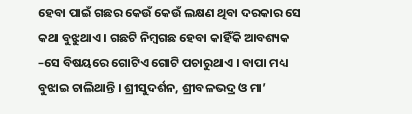ହେବା ପାଇଁ ଗଛର କେଉଁ କେଉଁ ଲକ୍ଷଣ ଥିବା ଦରକାର ସେ କଥା ବୁଝୁଥାଏ । ଗଛଟି ନିମ୍ବଗଛ ହେବା କାହିଁକି ଆବଶ୍ୟକ –ସେ ବିଷୟରେ ଗୋଟିଏ ଗୋଟି ପଚାରୁଥାଏ । ବାପା ମଧ୍ୟ ବୁଝାଇ ଚାଲିଥାନ୍ତି । ଶ୍ରୀସୁଦର୍ଶନ, ଶ୍ରୀବଳଭଦ୍ର ଓ ମା’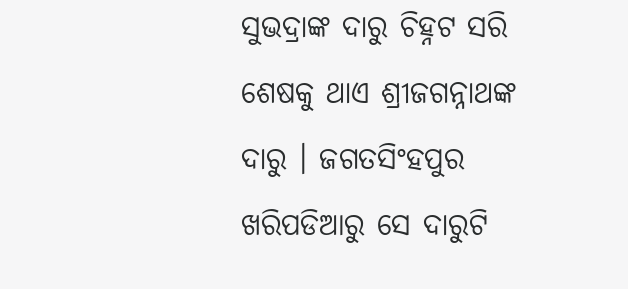ସୁଭଦ୍ରାଙ୍କ ଦାରୁ ଚିହ୍ନଟ ସରି ଶେଷକୁ ଥାଏ ଶ୍ରୀଜଗନ୍ନାଥଙ୍କ ଦାରୁ । ଜଗତସିଂହପୁର ଖରିପଡିଆରୁ ସେ ଦାରୁଟି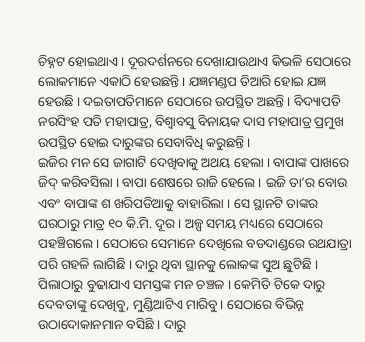ଚିହ୍ନଟ ହୋଇଥାଏ । ଦୂରଦର୍ଶନରେ ଦେଖାଯାଉଥାଏ କିଭଳି ସେଠାରେ ଲୋକମାନେ ଏକାଠି ହେଉଛନ୍ତି । ଯଜ୍ଞମଣ୍ଡପ ତିଆରି ହୋଇ ଯଜ୍ଞ ହେଉଛି । ଦଇତାପତିମାନେ ସେଠାରେ ଉପସ୍ଥିତ ଅଛନ୍ତି । ବିଦ୍ୟାପତି ନରସିଂହ ପତି ମହାପାତ୍ର, ବିଶ୍ଵାବସୁ ବିନାୟକ ଦାସ ମହାପାତ୍ର ପ୍ରମୁଖ ଉପସ୍ଥିତ ହୋଇ ଦାରୁଙ୍କର ସେବାବିଧି କରୁଛନ୍ତି ।
ଇଜିର ମନ ସେ ଜାଗାଟି ଦେଖିବାକୁ ଅଥୟ ହେଲା । ବାପାଙ୍କ ପାଖରେ ଜିଦ୍ କରିବସିଲା । ବାପା ଶେଷରେ ରାଜି ହେଲେ । ଇଜି ତା’ର ବୋଉ ଏବଂ ବାପାଙ୍କ ଶ ଖରିପଡିଆକୁ ବାହାରିଲା । ସେ ସ୍ଥାନଟି ତାଙ୍କର ଘରଠାରୁ ମାତ୍ର ୧୦ କି.ମି. ଦୂର । ଅଳ୍ପ ସମୟ ମଧ୍ୟରେ ସେଠାରେ ପହଞ୍ଚିଗଲେ । ସେଠାରେ ସେମାନେ ଦେଖିଲେ ବଡଦାଣ୍ଡରେ ରଥଯାତ୍ରା ପରି ଗହଳି ଲାଗିଛି । ଦାରୁ ଥିବା ସ୍ଥାନକୁ ଲୋକଙ୍କ ସୁଅ ଛୁଟିଛି । ପିଲାଠାରୁ ବୁଢାଯାଏ ସମସ୍ତଙ୍କ ମନ ଚଞ୍ଚଳ । କେମିତି ଟିକେ ଦାରୁ ଦେବତାଙ୍କୁ ଦେଖିବୁ, ମୁଣ୍ଡିଆଟିଏ ମାରିବୁ। ସେଠାରେ ବିଭିନ୍ନ ଉଠାଦୋକାନମାନ ବସିଛି । ଦାରୁ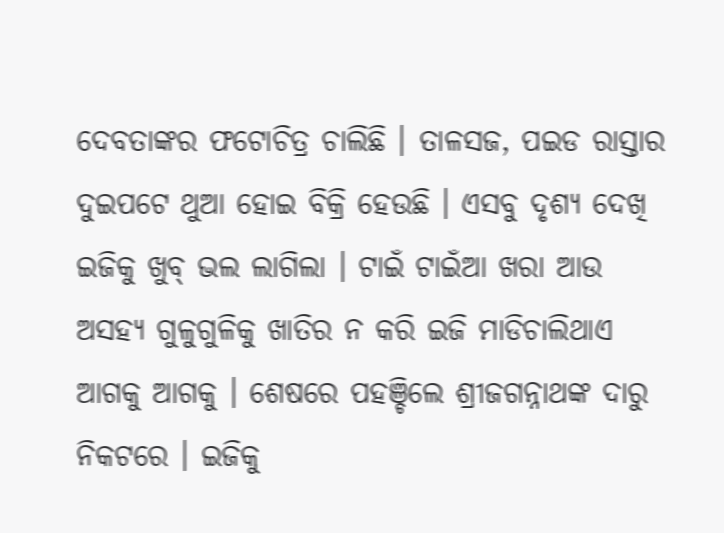ଦେବତାଙ୍କର ଫଟୋଚିତ୍ର ଚାଲିଛି । ତାଳସଜ, ପଇଡ ରାସ୍ତାର ଦୁଇପଟେ ଥୁଆ ହୋଇ ବିକ୍ରି ହେଉଛି । ଏସବୁ ଦୃଶ୍ୟ ଦେଖି ଇଜିକୁ ଖୁବ୍ ଭଲ ଲାଗିଲା । ଟାଇଁ ଟାଇଁଆ ଖରା ଆଉ ଅସହ୍ୟ ଗୁଳୁଗୁଳିକୁ ଖାତିର ନ କରି ଇଜି ମାଡିଚାଲିଥାଏ ଆଗକୁ ଆଗକୁ । ଶେଷରେ ପହଞ୍ଚିଲେ ଶ୍ରୀଜଗନ୍ନାଥଙ୍କ ଦାରୁ ନିକଟରେ । ଇଜିକୁ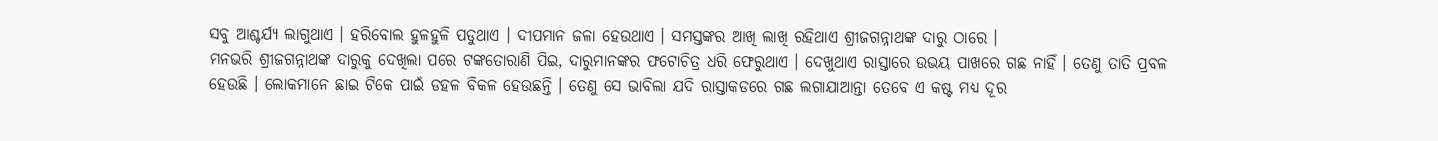ସବୁ ଆଶ୍ଚର୍ଯ୍ୟ ଲାଗୁଥାଏ । ହରିବୋଲ ହୁଳହୁଳି ପଡୁଥାଏ । ଦୀପମାନ ଜଳା ହେଉଥାଏ । ସମସ୍ତଙ୍କର ଆଖି ଲାଖି ରହିଥାଏ ଶ୍ରୀଜଗନ୍ନାଥଙ୍କ ଦାରୁ ଠାରେ ।
ମନଭରି ଶ୍ରୀଜଗନ୍ନାଥଙ୍କ ଦାରୁକୁ ଦେଖିଲା ପରେ ଟଙ୍କତୋରାଣି ପିଇ, ଦାରୁମାନଙ୍କର ଫଟୋଚିତ୍ର ଧରି ଫେରୁଥାଏ । ଦେଖୁଥାଏ ରାସ୍ତାରେ ଉଭୟ ପାଖରେ ଗଛ ନାହିଁ । ତେଣୁ ତାତି ପ୍ରବଳ ହେଉଛି । ଲୋକମାନେ ଛାଇ ଟିକେ ପାଇଁ ଡହଳ ବିକଳ ହେଉଛନ୍ତି । ତେଣୁ ସେ ଭାବିଲା ଯଦି ରାସ୍ତାକଡରେ ଗଛ ଲଗାଯାଆନ୍ତା ତେବେ ଏ କଷ୍ଟ ମଧ୍ୟ ଦୂର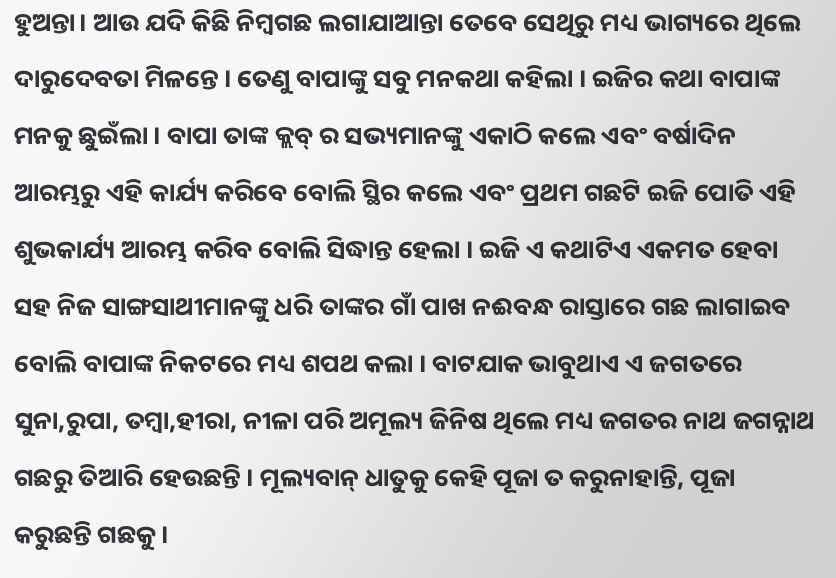ହୁଅନ୍ତା। ଆଉ ଯଦି କିଛି ନିମ୍ବଗଛ ଲଗାଯାଆନ୍ତା ତେବେ ସେଥିରୁ ମଧ୍ୟ ଭାଗ୍ୟରେ ଥିଲେ ଦାରୁଦେବତା ମିଳନ୍ତେ । ତେଣୁ ବାପାଙ୍କୁ ସବୁ ମନକଥା କହିଲା । ଇଜିର କଥା ବାପାଙ୍କ ମନକୁ ଛୁଇଁଲା । ବାପା ତାଙ୍କ କ୍ଲବ୍ ର ସଭ୍ୟମାନଙ୍କୁ ଏକାଠି କଲେ ଏବଂ ବର୍ଷାଦିନ ଆରମ୍ଭରୁ ଏହି କାର୍ଯ୍ୟ କରିବେ ବୋଲି ସ୍ଥିର କଲେ ଏବଂ ପ୍ରଥମ ଗଛଟି ଇଜି ପୋତି ଏହି ଶୁଭକାର୍ଯ୍ୟ ଆରମ୍ଭ କରିବ ବୋଲି ସିଦ୍ଧାନ୍ତ ହେଲା । ଇଜି ଏ କଥାଟିଏ ଏକମତ ହେବା ସହ ନିଜ ସାଙ୍ଗସାଥୀମାନଙ୍କୁ ଧରି ତାଙ୍କର ଗାଁ ପାଖ ନଈବନ୍ଧ ରାସ୍ତାରେ ଗଛ ଲାଗାଇବ ବୋଲି ବାପାଙ୍କ ନିକଟରେ ମଧ୍ୟ ଶପଥ କଲା । ବାଟଯାକ ଭାବୁଥାଏ ଏ ଜଗତରେ ସୁନା,ରୁପା, ତମ୍ବା,ହୀରା, ନୀଳା ପରି ଅମୂଲ୍ୟ ଜିନିଷ ଥିଲେ ମଧ୍ୟ ଜଗତର ନାଥ ଜଗନ୍ନାଥ ଗଛରୁ ତିଆରି ହେଉଛନ୍ତି । ମୂଲ୍ୟବାନ୍ ଧାତୁକୁ କେହି ପୂଜା ତ କରୁନାହାନ୍ତି, ପୂଜା କରୁଛନ୍ତି ଗଛକୁ ।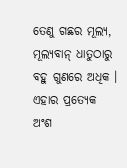ତେଣୁ ଗଛର ମୂଲ୍ୟ, ମୂଲ୍ୟବାନ୍ ଧାତୁଠାରୁ ବହୁ ଗୁଣରେ ଅଧିକ । ଏହାର ପ୍ରତ୍ୟେକ ଅଂଶ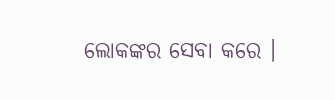ଲୋକଙ୍କର ସେବା କରେ ।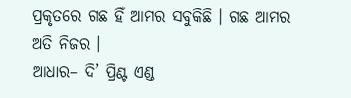ପ୍ରକୃତରେ ଗଛ ହିଁ ଆମର ସବୁକିଛି । ଗଛ ଆମର ଅତି ନିଜର ।
ଆଧାର– ଦି’ ପ୍ରିଣ୍ଟ ଏଣ୍ଡ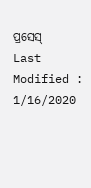ପ୍ରସେସ୍
Last Modified : 1/16/2020